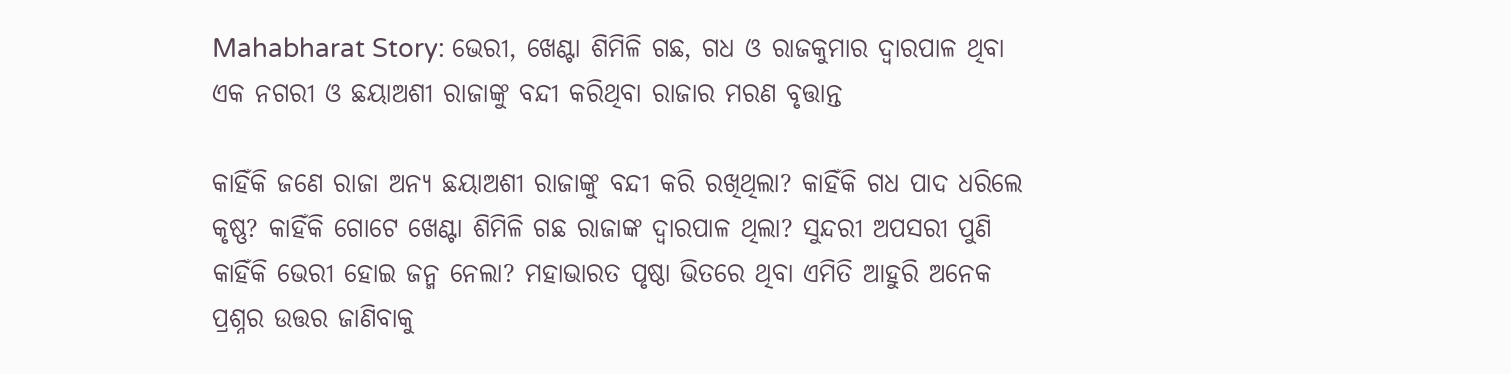Mahabharat Story: ଭେରୀ, ଖେଣ୍ଟା ଶିମିଳି ଗଛ, ଗଧ ଓ ରାଜକୁମାର ଦ୍ୱାରପାଳ ଥିବା ଏକ ନଗରୀ ଓ ଛୟାଅଶୀ ରାଜାଙ୍କୁ ବନ୍ଦୀ କରିଥିବା ରାଜାର ମରଣ ବୃତ୍ତାନ୍ତ

କାହିଁକି ଜଣେ ରାଜା ଅନ୍ୟ ଛୟାଅଶୀ ରାଜାଙ୍କୁ ବନ୍ଦୀ କରି ରଖିଥିଲା? କାହିଁକି ଗଧ ପାଦ ଧରିଲେ କୃଷ୍ଣ? କାହିଁକି ଗୋଟେ ଖେଣ୍ଟା ଶିମିଳି ଗଛ ରାଜାଙ୍କ ଦ୍ୱାରପାଳ ଥିଲା? ସୁନ୍ଦରୀ ଅପସରୀ ପୁଣି କାହିଁକି ଭେରୀ ହୋଇ ଜନ୍ମ ନେଲା? ମହାଭାରତ ପୃଷ୍ଠା ଭିତରେ ଥିବା ଏମିତି ଆହୁରି ଅନେକ ପ୍ରଶ୍ନର ଉତ୍ତର ଜାଣିବାକୁ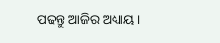ପଢନ୍ତୁ ଆଜିର ଅଧ୍ୟାୟ ।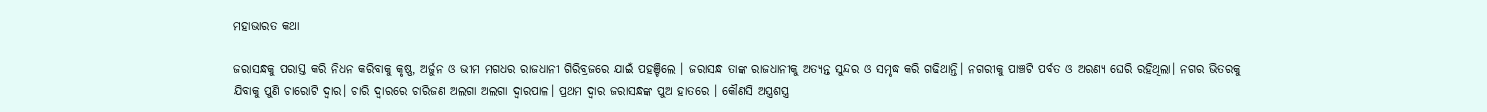ମହାଭାରତ କଥା

ଜରାସନ୍ଧକୁ ପରାସ୍ତ କରି ନିଧନ କରିବାକୁ କୃଷ୍ଣ, ଅର୍ଜୁନ ଓ ଭୀମ ମଗଧର ରାଜଧାନୀ ଗିରିବ୍ରଜରେ ଯାଇଁ ପହଞ୍ଚିଲେ । ଜରାସନ୍ଧ ତାଙ୍କ ରାଜଧାନୀକୁ ଅତ୍ୟନ୍ତ ସୁନ୍ଦର ଓ ସମୃଦ୍ଧ କରି ଗଢିଥାନ୍ତି। ନଗରୀକୁ ପାଞ୍ଚଟି ପର୍ବତ ଓ ଅରଣ୍ୟ ଘେରି ରହିଥିଲା। ନଗର ଭିତରକୁ ଯିବାକୁ ପୁଣି ଚାରୋଟି ଦ୍ୱାର। ଚାରି ଦ୍ୱାରରେ ଚାରିଜଣ ଅଲଗା ଅଲଗା ଦ୍ୱାରପାଳ। ପ୍ରଥମ ଦ୍ୱାର ଜରାସନ୍ଧଙ୍କ ପୁଅ ହାତରେ । କୌଣସି ଅସ୍ତ୍ରଶସ୍ତ୍ର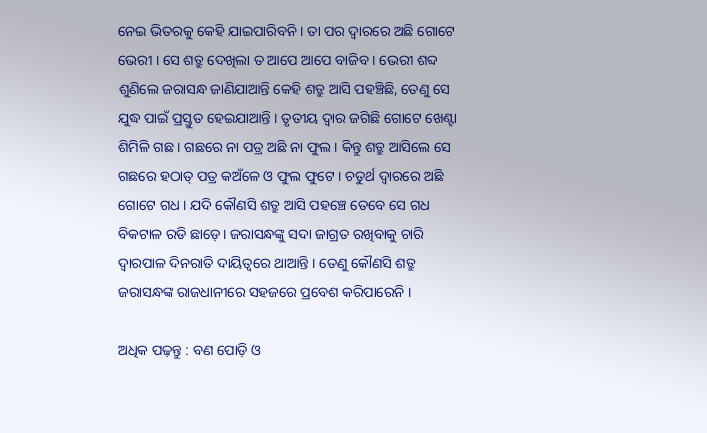ନେଇ ଭିତରକୁ କେହି ଯାଇପାରିବନି । ତା ପର ଦ୍ୱାରରେ ଅଛି ଗୋଟେ ଭେରୀ । ସେ ଶତ୍ରୁ ଦେଖିଲା ତ ଆପେ ଆପେ ବାଜିବ । ଭେରୀ ଶବ୍ଦ ଶୁଣିଲେ ଜରାସନ୍ଧ ଜାଣିଯାଆନ୍ତି କେହି ଶତ୍ରୁ ଆସି ପହଞ୍ଚିଛି, ତେଣୁ ସେ ଯୁଦ୍ଧ ପାଇଁ ପ୍ରସ୍ତୁତ ହେଇଯାଆନ୍ତି । ତୃତୀୟ ଦ୍ୱାର ଜଗିଛି ଗୋଟେ ଖେଣ୍ଟା ଶିମିଳି ଗଛ । ଗଛରେ ନା ପତ୍ର ଅଛି ନା ଫୁଲ । କିନ୍ତୁ ଶତ୍ରୁ ଆସିଲେ ସେ ଗଛରେ ହଠାତ୍ ପତ୍ର କଅଁଳେ ଓ ଫୁଲ ଫୁଟେ । ଚତୁର୍ଥ ଦ୍ୱାରରେ ଅଛି ଗୋଟେ ଗଧ । ଯଦି କୌଣସି ଶତ୍ରୁ ଆସି ପହଞ୍ଚେ ତେବେ ସେ ଗଧ ବିକଟାଳ ରଡି ଛାଡ଼େ। ଜରାସନ୍ଧଙ୍କୁ ସଦା ଜାଗ୍ରତ ରଖିବାକୁ ଚାରି ଦ୍ୱାରପାଳ ଦିନରାତି ଦାୟିତ୍ୱରେ ଥାଆନ୍ତି । ତେଣୁ କୌଣସି ଶତ୍ରୁ ଜରାସନ୍ଧଙ୍କ ରାଜଧାନୀରେ ସହଜରେ ପ୍ରବେଶ କରିପାରେନି ।

ଅଧିକ ପଢ଼ନ୍ତୁ : ବଣ ପୋଡ଼ି ଓ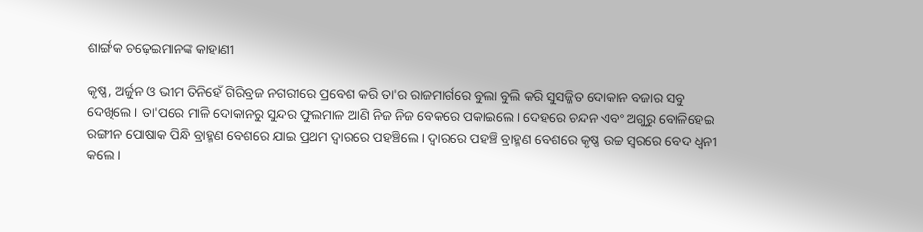ଶାର୍ଙ୍ଗକ ଚଢ଼େଇମାନଙ୍କ କାହାଣୀ

କୃଷ୍ଣ, ଅର୍ଜୁନ ଓ ଭୀମ ତିନିହେଁ ଗିରିବ୍ରଜ ନଗରୀରେ ପ୍ରବେଶ କରି ତା'ର ରାଜମାର୍ଗରେ ବୁଲା ବୁଲି କରି ସୁସଜ୍ଜିତ ଦୋକାନ ବଜାର ସବୁ ଦେଖିଲେ । ତା'ପରେ ମାଳି ଦୋକାନରୁ ସୁନ୍ଦର ଫୁଲମାଳ ଆଣି ନିଜ ନିଜ ବେକରେ ପକାଇଲେ । ଦେହରେ ଚନ୍ଦନ ଏବଂ ଅଗୁରୁ ବୋଳିହେଇ ରଙ୍ଗୀନ ପୋଷାକ ପିନ୍ଧି ବ୍ରାହ୍ମଣ ବେଶରେ ଯାଇ ପ୍ରଥମ ଦ୍ୱାରରେ ପହଞ୍ଚିଲେ । ଦ୍ୱାରରେ ପହଞ୍ଚି ବ୍ରାହ୍ମଣ ବେଶରେ କୃଷ୍ଣ ଉଚ୍ଚ ସ୍ୱରରେ ବେଦ ଧ୍ୱନୀ କଲେ ।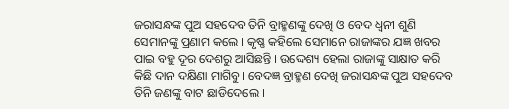ଜରାସନ୍ଧଙ୍କ ପୁଅ ସହଦେବ ତିନି ବ୍ରାହ୍ମଣଙ୍କୁ ଦେଖି ଓ ବେଦ ଧ୍ୱନୀ ଶୁଣି ସେମାନଙ୍କୁ ପ୍ରଣାମ କଲେ । କୃଷ୍ଣ କହିଲେ ସେମାନେ ରାଜାଙ୍କର ଯଜ୍ଞ ଖବର ପାଇ ବହୁ ଦୂର ଦେଶରୁ ଆସିଛନ୍ତି । ଉଦ୍ଦେଶ୍ୟ ହେଲା ରାଜାଙ୍କୁ ସାକ୍ଷାତ କରି କିଛି ଦାନ ଦକ୍ଷିଣା ମାଗିବୁ। ବେଦଜ୍ଞ ବ୍ରାହ୍ମଣ ଦେଖି ଜରାସନ୍ଧଙ୍କ ପୁଅ ସହଦେବ ତିନି ଜଣଙ୍କୁ ବାଟ ଛାଡିଦେଲେ ।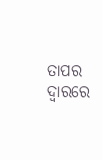ତାପର ଦ୍ୱାରରେ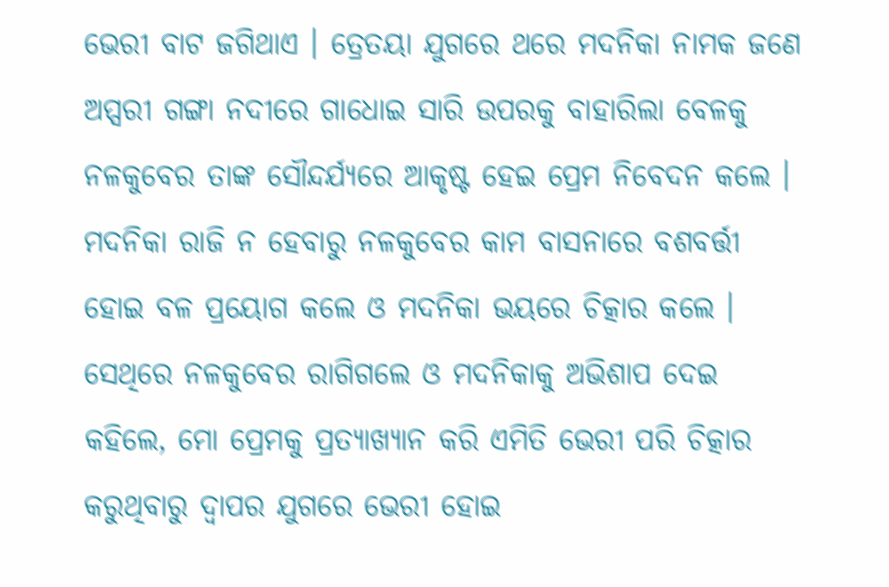ଭେରୀ ବାଟ ଜଗିଥାଏ । ତ୍ରେତୟା ଯୁଗରେ ଥରେ ମଦନିକା ନାମକ ଜଣେ ଅପ୍ସରୀ ଗଙ୍ଗା ନଦୀରେ ଗାଧୋଇ ସାରି ଉପରକୁ ବାହାରିଲା ବେଳକୁ ନଳକୁବେର ତାଙ୍କ ସୌନ୍ଦର୍ଯ୍ୟରେ ଆକୃଷ୍ଟ ହେଇ ପ୍ରେମ ନିବେଦନ କଲେ । ମଦନିକା ରାଜି ନ ହେବାରୁ ନଳକୁବେର କାମ ବାସନାରେ ବଶବର୍ତ୍ତୀ ହୋଇ ବଳ ପ୍ରୟୋଗ କଲେ ଓ ମଦନିକା ଭୟରେ ଚିତ୍କାର କଲେ । ସେଥିରେ ନଳକୁବେର ରାଗିଗଲେ ଓ ମଦନିକାକୁ ଅଭିଶାପ ଦେଇ କହିଲେ, ମୋ ପ୍ରେମକୁ ପ୍ରତ୍ୟାଖ୍ୟାନ କରି ଏମିତି ଭେରୀ ପରି ଚିତ୍କାର କରୁଥିବାରୁ ଦ୍ୱାପର ଯୁଗରେ ଭେରୀ ହୋଇ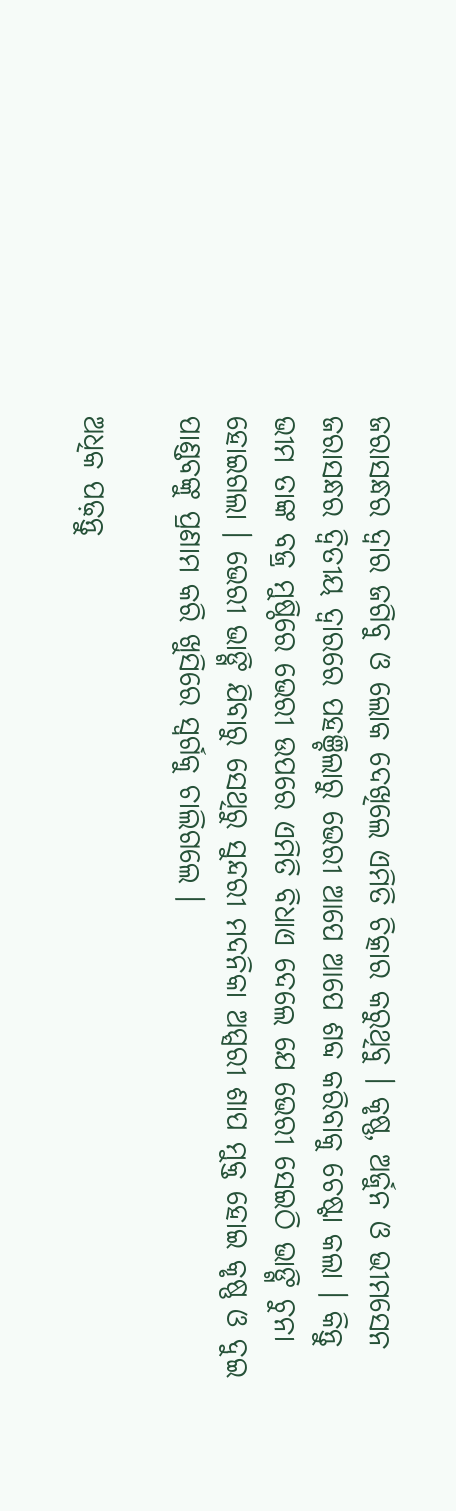ଜରାସନ୍ଧର ଦ୍ୱାର ଜଗିବୁ ଓ ଲୋକ ଦେଖିଲେ ଏମିତି ଚିତ୍କାର କରୁଥିବୁ । କୃଷ୍ଣ, ଅର୍ଜୁନ ଓ ଭୀମସେନ ଜରାସନ୍ଧର ଦ୍ୱିତୀୟ ଦ୍ୱାରରେ ପହଞ୍ଚିଲାରୁ ଭେରୀ ଆପେ ଆପେ ଶବ୍ଦ କରିବାକୁ ଚେଷ୍ଟା କଲା । କିନ୍ତୁ ଭୀମ ତାଙ୍କ ବଜ୍ର ମୁଷ୍ଠିରେ ଭେରୀ ଉପରେ ଏମିତି ବିଧାଏ ଦେଲେ ଯେ ଭେରୀ ସେଇଠି ଭାଙ୍ଗି ଚୁନା ହୋଇଗଲା । ଭେରୀ ଭାଙ୍ଗି ଯିବାରୁ ସେଥିରୁ ସୁନ୍ଦରୀ ମଦନିକା ଅପ୍ସରୀ ଶାପ ମୁକ୍ତ ହୋଇ କୃଷ୍ଣ ଓ ଦୁଇ ପାଣ୍ଡବଙ୍କୁ ପ୍ରଣାମ କରି ଖୁସିରେ ସ୍ୱର୍ଗକୁ ଚାଲିଗଲେ ।

ଅଧିକ ପଢ଼ନ୍ତୁ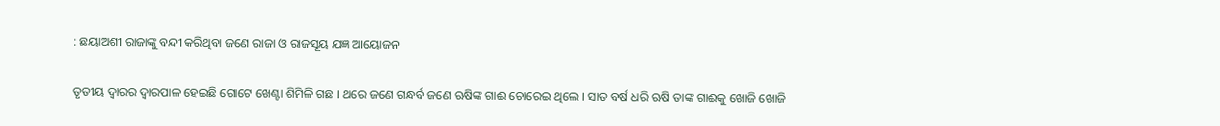: ଛୟାଅଶୀ ରାଜାଙ୍କୁ ବନ୍ଦୀ କରିଥିବା ଜଣେ ରାଜା ଓ ରାଜସୂୟ ଯଜ୍ଞ ଆୟୋଜନ

ତୃତୀୟ ଦ୍ୱାରର ଦ୍ୱାରପାଳ ହେଇଛି ଗୋଟେ ଖେଣ୍ଟା ଶିମିଳି ଗଛ । ଥରେ ଜଣେ ଗନ୍ଧର୍ବ ଜଣେ ଋଷିଙ୍କ ଗାଈ ଚୋରେଇ ଥିଲେ । ସାତ ବର୍ଷ ଧରି ଋଷି ତାଙ୍କ ଗାଈକୁ ଖୋଜି ଖୋଜି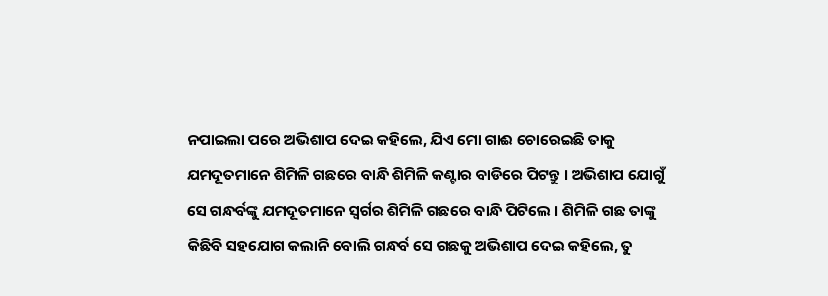ନପାଇଲା ପରେ ଅଭିଶାପ ଦେଇ କହିଲେ, ଯିଏ ମୋ ଗାଈ ଚୋରେଇଛି ତାକୁ ଯମଦୂତମାନେ ଶିମିଳି ଗଛରେ ବାନ୍ଧି ଶିମିଳି କଣ୍ଟାର ବାଡିରେ ପିଟନ୍ତୁ । ଅଭିଶାପ ଯୋଗୁଁ ସେ ଗନ୍ଧର୍ବଙ୍କୁ ଯମଦୂତମାନେ ସ୍ୱର୍ଗର ଶିମିଳି ଗଛରେ ବାନ୍ଧି ପିଟିଲେ । ଶିମିଳି ଗଛ ତାଙ୍କୁ କିଛିବି ସହଯୋଗ କଲାନି ବୋଲି ଗନ୍ଧର୍ବ ସେ ଗଛକୁ ଅଭିଶାପ ଦେଇ କହିଲେ, ତୁ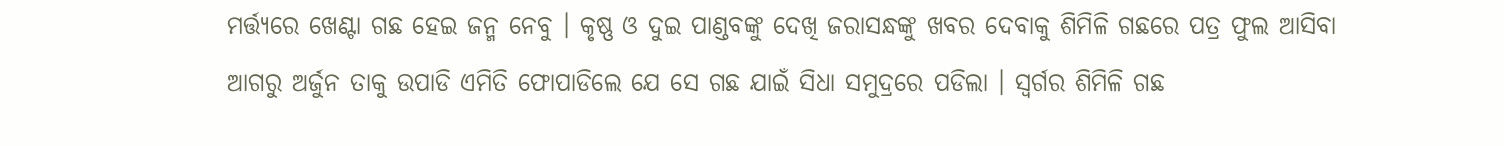ମର୍ତ୍ତ୍ୟରେ ଖେଣ୍ଟା ଗଛ ହେଇ ଜନ୍ମ ନେବୁ । କୃଷ୍ଣ ଓ ଦୁଇ ପାଣ୍ଡବଙ୍କୁ ଦେଖି ଜରାସନ୍ଧଙ୍କୁ ଖବର ଦେବାକୁ ଶିମିଳି ଗଛରେ ପତ୍ର ଫୁଲ ଆସିବା ଆଗରୁ ଅର୍ଜୁନ ତାକୁ ଉପାଡି ଏମିତି ଫୋପାଡିଲେ ଯେ ସେ ଗଛ ଯାଇଁ ସିଧା ସମୁଦ୍ରରେ ପଡିଲା । ସ୍ୱର୍ଗର ଶିମିଳି ଗଛ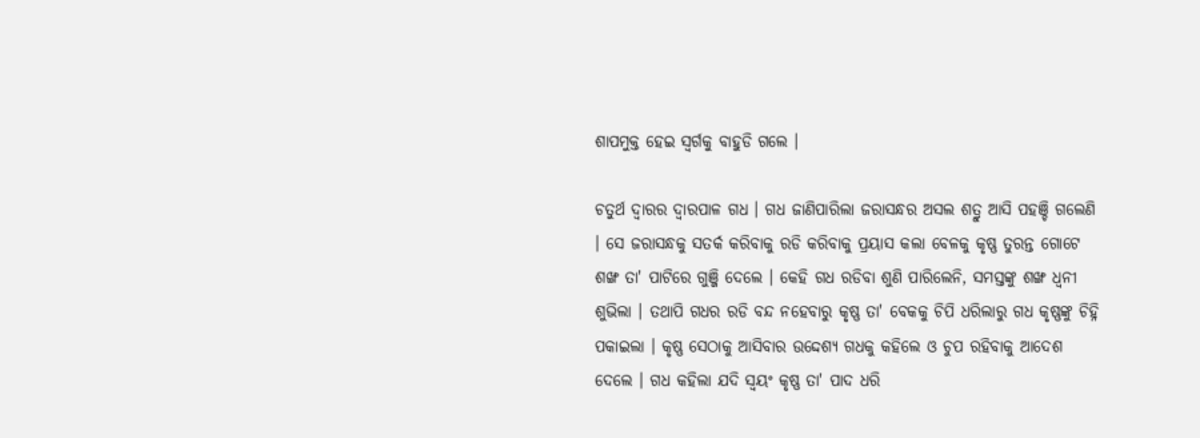ଶାପମୁକ୍ତ ହେଇ ସ୍ୱର୍ଗକୁ ବାହୁଡି ଗଲେ ।

ଚତୁର୍ଥ ଦ୍ୱାରର ଦ୍ୱାରପାଳ ଗଧ । ଗଧ ଜାଣିପାରିଲା ଜରାସନ୍ଧର ଅସଲ ଶତ୍ରୁ ଆସି ପହଞ୍ଚି ଗଲେଣି । ସେ ଜରାସନ୍ଧକୁ ସତର୍କ କରିବାକୁ ରଡି କରିବାକୁ ପ୍ରୟାସ କଲା ବେଳକୁ କୃଷ୍ଣ ତୁରନ୍ତ ଗୋଟେ ଶଙ୍ଖ ତା' ପାଟିରେ ଗୁଞ୍ଜି ଦେଲେ । କେହି ଗଧ ରଡିବା ଶୁଣି ପାରିଲେନି, ସମସ୍ତଙ୍କୁ ଶଙ୍ଖ ଧ୍ୱନୀ ଶୁଭିଲା । ତଥାପି ଗଧର ରଡି ବନ୍ଦ ନହେବାରୁ କୃଷ୍ଣ ତା' ବେକକୁ ଚିପି ଧରିଲାରୁ ଗଧ କୃଷ୍ଣଙ୍କୁ ଚିହ୍ନି ପକାଇଲା । କୃଷ୍ଣ ସେଠାକୁ ଆସିବାର ଉଦ୍ଦେଶ୍ୟ ଗଧକୁ କହିଲେ ଓ ଚୁପ ରହିବାକୁ ଆଦେଶ ଦେଲେ । ଗଧ କହିଲା ଯଦି ସ୍ୱୟଂ କୃଷ୍ଣ ତା' ପାଦ ଧରି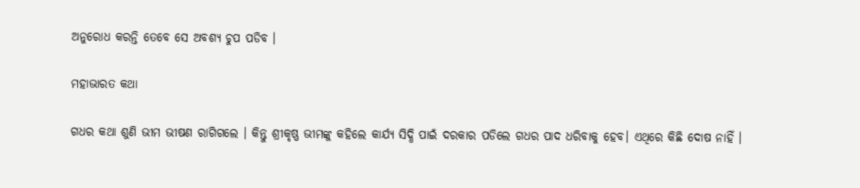ଅନୁରୋଧ କରନ୍ତି ତେବେ ସେ ଅବଶ୍ୟ ଚୁପ ପଡିବ ।

ମହାଭାରତ କଥା

ଗଧର କଥା ଶୁଣି ଭୀମ ଭୀଷଣ ରାଗିଗଲେ । କିନ୍ତୁ ଶ୍ରୀକୃଷ୍ଣ ଭୀମଙ୍କୁ କହିଲେ କାର୍ଯ୍ୟ ସିଦ୍ଧି ପାଇଁ ଦରକାର ପଡିଲେ ଗଧର ପାଦ ଧରିବାକୁ ହେବ। ଏଥିରେ କିଛି ଦୋଷ ନାହିଁ ।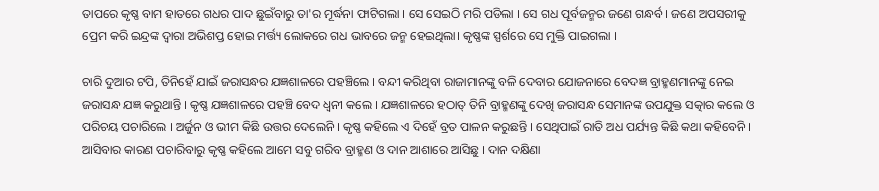ତାପରେ କୃଷ୍ଣ ବାମ ହାତରେ ଗଧର ପାଦ ଛୁଇଁବାରୁ ତା'ର ମୂର୍ଦ୍ଧନା ଫାଟିଗଲା । ସେ ସେଇଠି ମରି ପଡିଲା । ସେ ଗଧ ପୂର୍ବଜନ୍ମର ଜଣେ ଗନ୍ଧର୍ବ । ଜଣେ ଅପସରୀକୁ ପ୍ରେମ କରି ଇନ୍ଦ୍ରଙ୍କ ଦ୍ୱାରା ଅଭିଶପ୍ତ ହୋଇ ମର୍ତ୍ତ୍ୟ ଲୋକରେ ଗଧ ଭାବରେ ଜନ୍ମ ହେଇଥିଲା। କୃଷ୍ଣଙ୍କ ସ୍ପର୍ଶରେ ସେ ମୁକ୍ତି ପାଇଗଲା ।

ଚାରି ଦୁଆର ଟପି, ତିନିହେଁ ଯାଇଁ ଜରାସନ୍ଧର ଯଜ୍ଞଶାଳରେ ପହଞ୍ଚିଲେ । ବନ୍ଦୀ କରିଥିବା ରାଜାମାନଙ୍କୁ ବଳି ଦେବାର ଯୋଜନାରେ ବେଦଜ୍ଞ ବ୍ରାହ୍ମଣମାନଙ୍କୁ ନେଇ ଜରାସନ୍ଧ ଯଜ୍ଞ କରୁଥାନ୍ତି । କୃଷ୍ଣ ଯଜ୍ଞଶାଳରେ ପହଞ୍ଚି ବେଦ ଧ୍ୱନୀ କଲେ । ଯଜ୍ଞଶାଳରେ ହଠାତ୍ ତିନି ବ୍ରାହ୍ମଣଙ୍କୁ ଦେଖି ଜରାସନ୍ଧ ସେମାନଙ୍କ ଉପଯୁକ୍ତ ସତ୍କାର କଲେ ଓ ପରିଚୟ ପଚାରିଲେ । ଅର୍ଜୁନ ଓ ଭୀମ କିଛି ଉତ୍ତର ଦେଲେନି । କୃଷ୍ଣ କହିଲେ ଏ ଦିହେଁ ବ୍ରତ ପାଳନ କରୁଛନ୍ତି । ସେଥିପାଇଁ ରାତି ଅଧ ପର୍ଯ୍ୟନ୍ତ କିଛି କଥା କହିବେନି । ଆସିବାର କାରଣ ପଚାରିବାରୁ କୃଷ୍ଣ କହିଲେ ଆମେ ସବୁ ଗରିବ ବ୍ରାହ୍ମଣ ଓ ଦାନ ଆଶାରେ ଆସିଛୁ । ଦାନ ଦକ୍ଷିଣା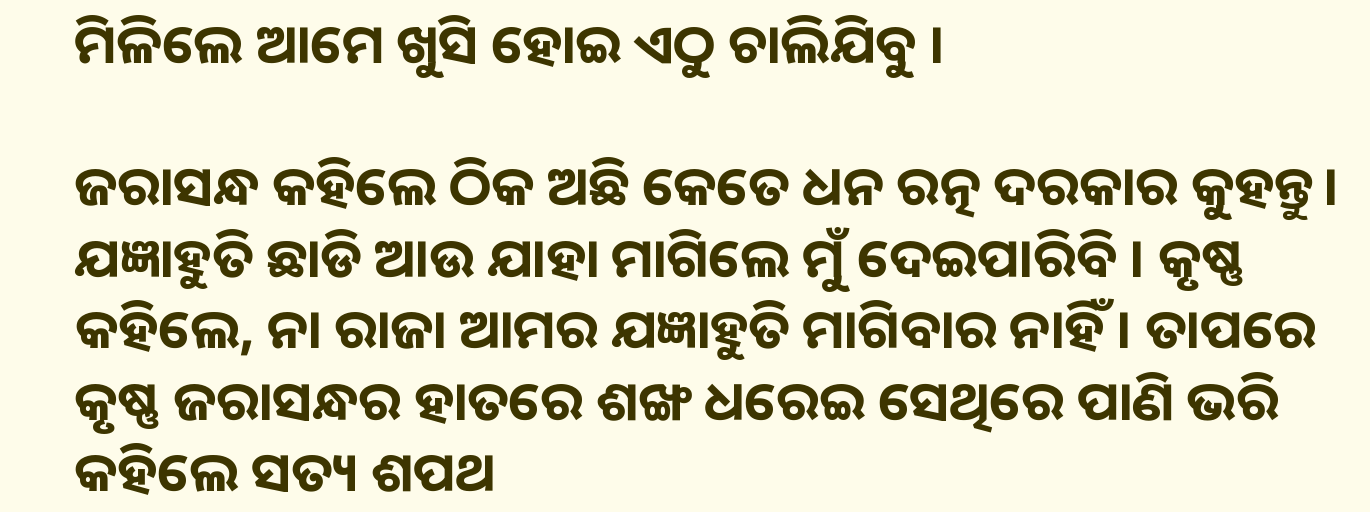ମିଳିଲେ ଆମେ ଖୁସି ହୋଇ ଏଠୁ ଚାଲିଯିବୁ ।

ଜରାସନ୍ଧ କହିଲେ ଠିକ ଅଛି କେତେ ଧନ ରତ୍ନ ଦରକାର କୁହନ୍ତୁ। ଯଜ୍ଞାହୁତି ଛାଡି ଆଉ ଯାହା ମାଗିଲେ ମୁଁ ଦେଇପାରିବି । କୃଷ୍ଣ କହିଲେ, ନା ରାଜା ଆମର ଯଜ୍ଞାହୁତି ମାଗିବାର ନାହିଁ । ତାପରେ କୃଷ୍ଣ ଜରାସନ୍ଧର ହାତରେ ଶଙ୍ଖ ଧରେଇ ସେଥିରେ ପାଣି ଭରି କହିଲେ ସତ୍ୟ ଶପଥ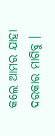କଲେ ଆମର ଯାହା ଦରକାର ମାଗିବୁ ।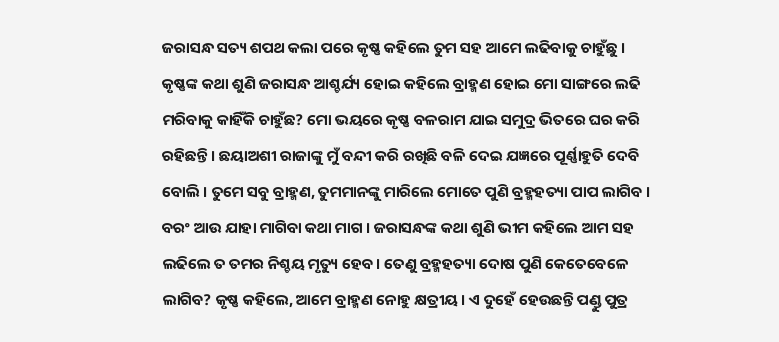ଜରାସନ୍ଧ ସତ୍ୟ ଶପଥ କଲା ପରେ କୃଷ୍ଣ କହିଲେ ତୁମ ସହ ଆମେ ଲଢିବାକୁ ଚାହୁଁଛୁ । କୃଷ୍ଣଙ୍କ କଥା ଶୁଣି ଜରାସନ୍ଧ ଆଶ୍ଚର୍ଯ୍ୟ ହୋଇ କହିଲେ ବ୍ରାହ୍ମଣ ହୋଇ ମୋ ସାଙ୍ଗରେ ଲଢି ମରିବାକୁ କାହିଁକି ଚାହୁଁଛ? ମୋ ଭୟରେ କୃଷ୍ଣ ବଳରାମ ଯାଇ ସମୁଦ୍ର ଭିତରେ ଘର କରି ରହିଛନ୍ତି । ଛୟାଅଶୀ ରାଜାଙ୍କୁ ମୁଁ ବନ୍ଦୀ କରି ରଖିଛି ବଳି ଦେଇ ଯଜ୍ଞରେ ପୂର୍ଣ୍ଣାହୁତି ଦେବି ବୋଲି । ତୁମେ ସବୁ ବ୍ରାହ୍ମଣ, ତୁମମାନଙ୍କୁ ମାରିଲେ ମୋତେ ପୁଣି ବ୍ରହ୍ମହତ୍ୟା ପାପ ଲାଗିବ । ବରଂ ଆଉ ଯାହା ମାଗିବା କଥା ମାଗ । ଜରାସନ୍ଧଙ୍କ କଥା ଶୁଣି ଭୀମ କହିଲେ ଆମ ସହ ଲଢିଲେ ତ ତମର ନିଶ୍ଚୟ ମୃତ୍ୟୁ ହେବ। ତେଣୁ ବ୍ରହ୍ମହତ୍ୟା ଦୋଷ ପୁଣି କେତେବେଳେ ଲାଗିବ? କୃଷ୍ଣ କହିଲେ, ଆମେ ବ୍ରାହ୍ମଣ ନୋହୁ କ୍ଷତ୍ରୀୟ । ଏ ଦୁହେଁ ହେଉଛନ୍ତି ପଣ୍ଡୁ ପୁତ୍ର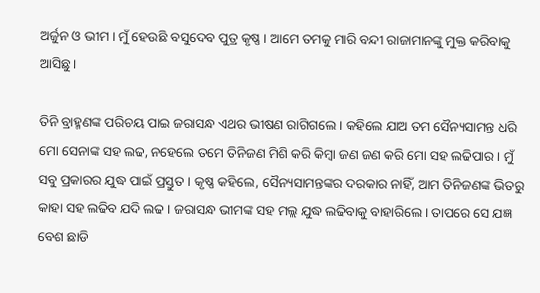ଅର୍ଜୁନ ଓ ଭୀମ । ମୁଁ ହେଉଛି ବସୁଦେବ ପୁତ୍ର କୃଷ୍ଣ । ଆମେ ତମକୁ ମାରି ବନ୍ଦୀ ରାଜାମାନଙ୍କୁ ମୁକ୍ତ କରିବାକୁ ଆସିଛୁ ।

ତିନି ବ୍ରାହ୍ମଣଙ୍କ ପରିଚୟ ପାଇ ଜରାସନ୍ଧ ଏଥର ଭୀଷଣ ରାଗିଗଲେ । କହିଲେ ଯାଅ ତମ ସୈନ୍ୟସାମନ୍ତ ଧରି ମୋ ସେନାଙ୍କ ସହ ଲଢ, ନହେଲେ ତମେ ତିନିଜଣ ମିଶି କରି କିମ୍ବା ଜଣ ଜଣ କରି ମୋ ସହ ଲଢିପାର । ମୁଁ ସବୁ ପ୍ରକାରର ଯୁଦ୍ଧ ପାଇଁ ପ୍ରସ୍ତୁତ । କୃଷ୍ଣ କହିଲେ, ସୈନ୍ୟସାମନ୍ତଙ୍କର ଦରକାର ନାହିଁ, ଆମ ତିନିଜଣଙ୍କ ଭିତରୁ କାହା ସହ ଲଢିବ ଯଦି ଲଢ । ଜରାସନ୍ଧ ଭୀମଙ୍କ ସହ ମଲ୍ଲ ଯୁଦ୍ଧ ଲଢିବାକୁ ବାହାରିଲେ । ତାପରେ ସେ ଯଜ୍ଞ ବେଶ ଛାଡି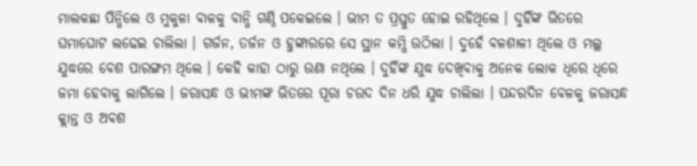ମାଲକଛା ପିନ୍ଧିଲେ ଓ ମୁକୁଳା ବାଳକୁ ବାନ୍ଧି ଗଣ୍ଠି ପକେଇଲେ । ଭୀମ ତ ପ୍ରସ୍ତୁତ ହୋଇ ରହିଥିଲେ । ଦୁହିଁଙ୍କ ଭିତରେ ଘମାଘୋଟ ଲଢେଇ ଚାଲିଲା । ଗର୍ଜନ, ତର୍ଜନ ଓ ହୁଙ୍କାରରେ ସେ ସ୍ଥାନ କମ୍ପି ଉଠିଲା । ଦୁହେଁ ବଳଶାଳୀ ଥିଲେ ଓ ମଲ୍ଲ ଯୁଦ୍ଧରେ ବେଶ ପାରଙ୍ଗମ ଥିଲେ । କେହି କାହା ଠାରୁ ଉଣା ନଥିଲେ । ଦୁହିଁଙ୍କ ଯୁଦ୍ଧ ଦେଖିବାକୁ ଅନେକ ଲୋକ ଧିରେ ଧିରେ ଜମା ହେବାକୁ ଲାଗିଲେ । ଜରାସନ୍ଧ ଓ ଭୀମଙ୍କ ଭିତରେ ପୂରା ଚଉଦ ଦିନ ଧରି ଯୁଦ୍ଧ ଚାଲିଲା । ପନ୍ଦରଦିନ ବେଳକୁ ଜରାସନ୍ଧ କ୍ଲାନ୍ତ ଓ ଅବଶ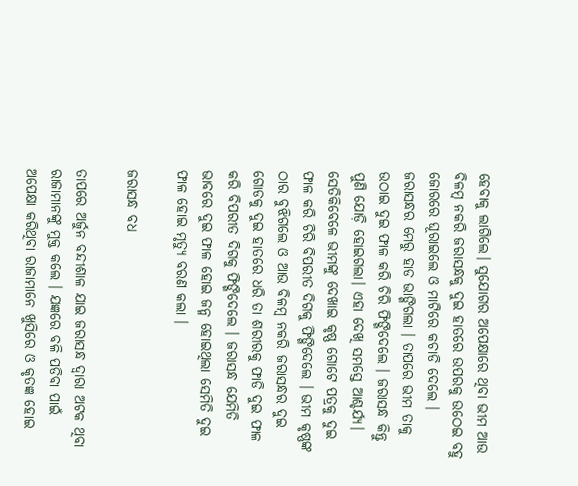ହେବାକୁ ଲାଗିଲେ। ସୁଯୋଗର ଅପେକ୍ଷାରେ ଥିବା ଭୀମ ଆଉ ବିଳମ୍ବ ନକରି ଜରାସନ୍ଧକୁ ଦୁଇ ହାତରେ ଉପରକୁ ଉଠେଇ ବହୁ ଜୋରରେ ଘୂରାଇଲେ ଓ ମାଟିରେ କଚାଡି ଦେଲେ । ଜରାସନ୍ଧର ମେରୁ ହାଡ ଭାଙ୍ଗିଗଲା । ତାପରେ ଭୀମ ତାକୁ ଉଠାଇ ଦୁଇ ଫାଳ କରି ଚିରି ଫିଙ୍ଗିଦେଲେ । ଜରାସନ୍ଧ କିନ୍ତୁ ପୁଣି ଯୋଡ଼ି ହୋଇଗଲା। ଏହା ଦେଖି ସମସ୍ତେ ଆଶ୍ଚର୍ଯ୍ୟ। ସେତିକିବେଳେ ଭୀମଙ୍କୁ ଦେଖାଇ କୃଷ୍ଣ ଗୋଟେ ପତ୍ରକୁ ଦୁଇ ଫାଳ କରି ଚିରି ବିପରୀତ ଦିଗକୁ ଫିଙ୍ଗିଦେଲେ । ଭୀମ କୃଷ୍ଣଙ୍କ ଠାର ବୁଝିଗଲେ ଓ ଆଉ ବିଳମ୍ବ ନକରି ଜରାସନ୍ଧର ଦୁଇ ଗୋଡକୁ ଦୁଇ ହାତରେ ଧରି ତା ଶରୀରକୁ ଫାଡି ଦୁଇ ଫାଳ କରି ବିପରୀତ ଦିଗକୁ ଫିଙ୍ଗିଦେଲେ । ଜରାସନ୍ଧ ଯେମିତି ଭାବରେ ଦୁଇ ଫାଳ ହୋଇ ଜନ୍ମ ହୋଇଥିଲା ସେମିତି ଦୁଇ ଫାଳ ହୋଇ ମୃତ୍ୟୁ ବରଣ କଲା ।

ଜରାସନ୍ଧ ବଧ

ତାପରେ ଅର୍ଜୁନ ବନ୍ଦୀଶାଳ ଯାଇ ଜରାସନ୍ଧ ଦ୍ୱାରା ଅଟକ ଥିବା ରାଜାମାନଙ୍କୁ ମୁକ୍ତ କଲେ । ଯଜ୍ଞରେ ବଳି ପଡିବା ପାଇଁ ଅପେକ୍ଷା କରିଥିବା ରାଜାମାନେ ଖୁସିରେ ଓ କୃତଜ୍ଞ ହୋଇ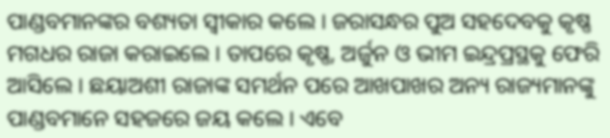ପାଣ୍ଡବମାନଙ୍କର ବଶ୍ୟତା ସ୍ୱୀକାର କଲେ । ଜରାସନ୍ଧର ପୁଅ ସହଦେବକୁ କୃଷ୍ଣ ମଗଧର ରାଜା କରାଇଲେ । ତାପରେ କୃଷ୍ଣ, ଅର୍ଜୁନ ଓ ଭୀମ ଇନ୍ଦ୍ରପ୍ରସ୍ଥକୁ ଫେରି ଆସିଲେ । ଛୟାଅଶୀ ରାଜାଙ୍କ ସମର୍ଥନ ପରେ ଆଖପାଖର ଅନ୍ୟ ରାଜ୍ୟମାନଙ୍କୁ ପାଣ୍ଡବମାନେ ସହଜରେ ଜୟ କଲେ । ଏବେ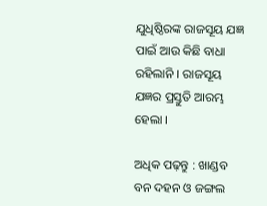ଯୁଧିଷ୍ଠିରଙ୍କ ରାଜସୂୟ ଯଜ୍ଞ ପାଇଁ ଆଉ କିଛି ବାଧା ରହିଲାନି । ରାଜସୂୟ ଯଜ୍ଞର ପ୍ରସ୍ତୁତି ଆରମ୍ଭ ହେଲା ।

ଅଧିକ ପଢ଼ନ୍ତୁ : ଖାଣ୍ଡବ ବନ ଦହନ ଓ ଜଙ୍ଗଲ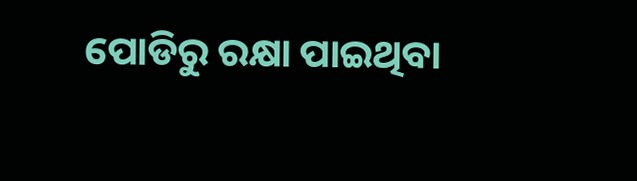ପୋଡିରୁ ରକ୍ଷା ପାଇଥିବା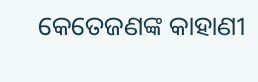କେତେଜଣଙ୍କ କାହାଣୀ